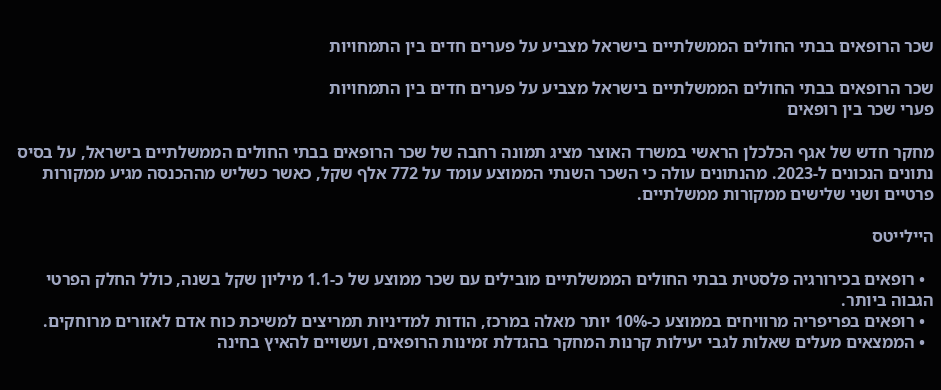שכר הרופאים בבתי החולים הממשלתיים בישראל מצביע על פערים חדים בין התמחויות

שכר הרופאים בבתי החולים הממשלתיים בישראל מצביע על פערים חדים בין התמחויות
פערי שכר בין רופאים

מחקר חדש של אגף הכלכלן הראשי במשרד האוצר מציג תמונה רחבה של שכר הרופאים בבתי החולים הממשלתיים בישראל, על בסיס נתונים הנכונים ל-2023. מהנתונים עולה כי השכר השנתי הממוצע עומד על 772 אלף שקל, כאשר כשליש מההכנסה מגיע ממקורות פרטיים ושני שלישים ממקורות ממשלתיים.

היילייטס

  • רופאים בכירורגיה פלסטית בבתי החולים הממשלתיים מובילים עם שכר ממוצע של כ-1.1 מיליון שקל בשנה, כולל החלק הפרטי הגבוה ביותר.
  • רופאים בפריפריה מרוויחים בממוצע כ-10% יותר מאלה במרכז, הודות למדיניות תמריצים למשיכת כוח אדם לאזורים מרוחקים.
  • הממצאים מעלים שאלות לגבי יעילות קרנות המחקר בהגדלת זמינות הרופאים, ועשויים להאיץ בחינה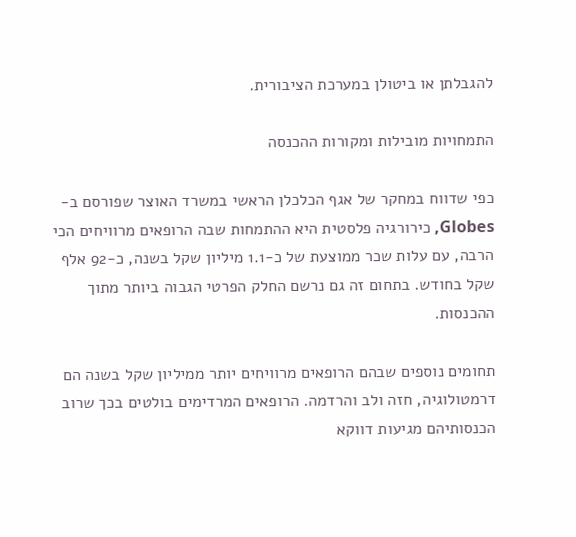להגבלתן או ביטולן במערכת הציבורית.

התמחויות מובילות ומקורות ההכנסה

כפי שדווח במחקר של אגף הכלכלן הראשי במשרד האוצר שפורסם ב-Globes, כירורגיה פלסטית היא ההתמחות שבה הרופאים מרוויחים הכי הרבה, עם עלות שכר ממוצעת של כ-1.1 מיליון שקל בשנה, כ-92 אלף שקל בחודש. בתחום זה גם נרשם החלק הפרטי הגבוה ביותר מתוך ההכנסות.

תחומים נוספים שבהם הרופאים מרוויחים יותר ממיליון שקל בשנה הם דרמטולוגיה, חזה ולב והרדמה. הרופאים המרדימים בולטים בכך שרוב הכנסותיהם מגיעות דווקא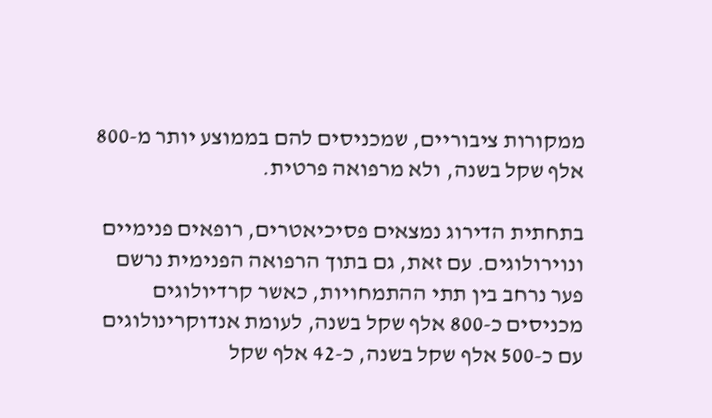ממקורות ציבוריים, שמכניסים להם בממוצע יותר מ-800 אלף שקל בשנה, ולא מרפואה פרטית.

בתחתית הדירוג נמצאים פסיכיאטרים, רופאים פנימיים ונוירולוגים. עם זאת, גם בתוך הרפואה הפנימית נרשם פער נרחב בין תתי ההתמחויות, כאשר קרדיולוגים מכניסים כ-800 אלף שקל בשנה, לעומת אנדוקרינולוגים עם כ-500 אלף שקל בשנה, כ-42 אלף שקל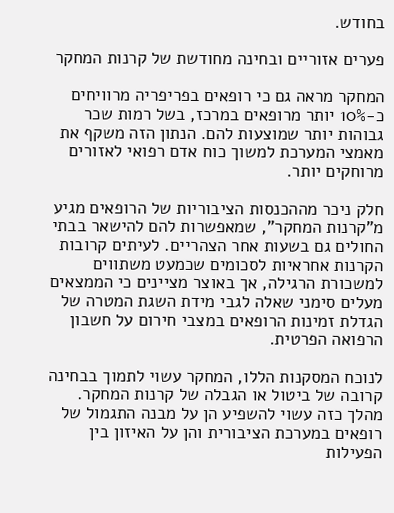בחודש.

פערים אזוריים ובחינה מחודשת של קרנות המחקר

המחקר מראה גם כי רופאים בפריפריה מרוויחים כ-10% יותר מרופאים במרכז, בשל רמות שכר גבוהות יותר שמוצעות להם. הנתון הזה משקף את מאמצי המערכת למשוך כוח אדם רפואי לאזורים מרוחקים יותר.

חלק ניכר מההכנסות הציבוריות של הרופאים מגיע מ"קרנות המחקר", שמאפשרות להם להישאר בבתי החולים גם בשעות אחר הצהריים. לעיתים קרובות הקרנות אחראיות לסכומים שכמעט משתווים למשכורת הרגילה, אך באוצר מציינים כי הממצאים מעלים סימני שאלה לגבי מידת השגת המטרה של הגדלת זמינות הרופאים במצבי חירום על חשבון הרפואה הפרטית.

לנוכח המסקנות הללו, המחקר עשוי לתמוך בבחינה קרובה של ביטול או הגבלה של קרנות המחקר. מהלך כזה עשוי להשפיע הן על מבנה התגמול של רופאים במערכת הציבורית והן על האיזון בין הפעילות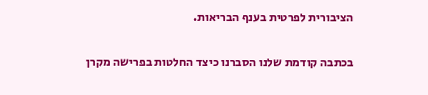הציבורית לפרטית בענף הבריאות.

בכתבה קודמת שלנו הסברנו כיצד החלטות בפרישה מקרן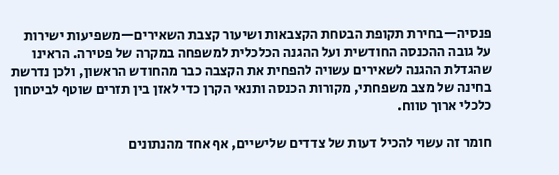פנסיה—בחירת תקופת הבטחת הקצבאות ושיעור קצבת השאירים—משפיעות ישירות על גובה ההכנסה החודשית ועל ההגנה הכלכלית למשפחה במקרה של פטירה. הראינו שהגדלת ההגנה לשאירים עשויה להפחית את הקצבה כבר מהחודש הראשון, ולכן נדרשת בחינה של מצב משפחתי, מקורות הכנסה ותנאי הקרן כדי לאזן בין תזרים שוטף לביטחון כלכלי ארוך טווח.

חומר זה עשוי להכיל דעות של צדדים שלישיים, אף אחד מהנתונים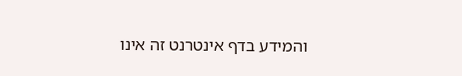והמידע בדף אינטרנט זה אינו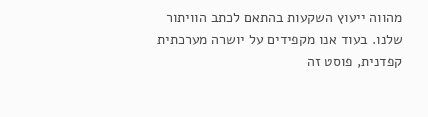מהווה ייעוץ השקעות בהתאם לכתב הוויתור שלנו. בעוד אנו מקפידים על יושרה מערכתית קפדנית, פוסט זה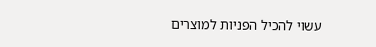עשוי להכיל הפניות למוצרים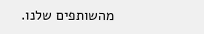מהשותפים שלנו.